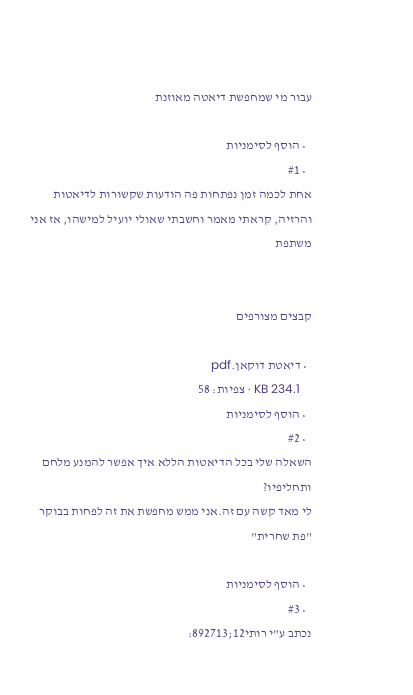עבור מי שמחפשת דיאטה מאוזנת

  • הוסף לסימניות
  • #1
אחת לכמה זמן נפתחות פה הודעות שקשורות לדיאטות והרזיה, קראתי מאמר וחשבתי שאולי יועיל למישהו, אז אני משתפת


קבצים מצורפים

  • דיאטת דוקאן.pdf
    KB 234.1 · צפיות: 58
  • הוסף לסימניות
  • #2
השאלה שלי בכל הדיאטות הללא איך אפשר להמנע מלחם ותחליפיו?
לי מאד קשה עם זה.אני ממש מחפשת את זה לפחות בבוקר "פת שחרית"

  • הוסף לסימניות
  • #3
נכתב ע"י רותי12;892713: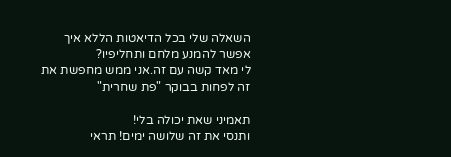השאלה שלי בכל הדיאטות הללא איך אפשר להמנע מלחם ותחליפיו?
לי מאד קשה עם זה.אני ממש מחפשת את זה לפחות בבוקר "פת שחרית"

תאמיני שאת יכולה בלי!
ותנסי את זה שלושה ימים! תראי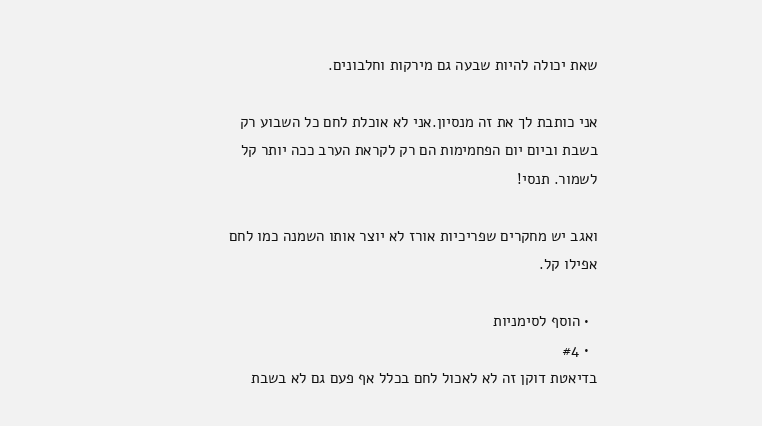שאת יכולה להיות שבעה גם מירקות וחלבונים.

אני כותבת לך את זה מנסיון.אני לא אוכלת לחם כל השבוע רק בשבת וביום יום הפחמימות הם רק לקראת הערב ככה יותר קל לשמור. תנסי!

ואגב יש מחקרים שפריכיות אורז לא יוצר אותו השמנה כמו לחם אפילו קל.

  • הוסף לסימניות
  • #4
בדיאטת דוקן זה לא לאכול לחם בכלל אף פעם גם לא בשבת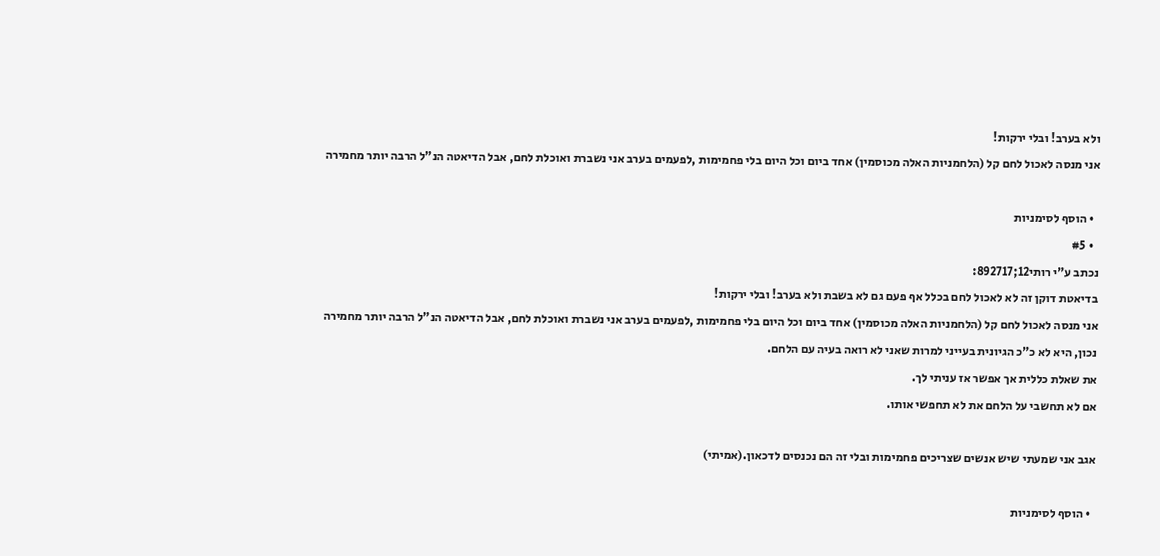ולא בערב! ובלי ירקות!
אני מנסה לאכול לחם קל (הלחמניות האלה מכוסמין) אחד ביום וכל היום בלי פחמימות ,לפעמים בערב אני נשברת ואוכלת לחם, אבל הדיאטה הנ"ל הרבה יותר מחמירה

  • הוסף לסימניות
  • #5
נכתב ע"י רותי12;892717:
בדיאטת דוקן זה לא לאכול לחם בכלל אף פעם גם לא בשבת ולא בערב! ובלי ירקות!
אני מנסה לאכול לחם קל (הלחמניות האלה מכוסמין) אחד ביום וכל היום בלי פחמימות ,לפעמים בערב אני נשברת ואוכלת לחם, אבל הדיאטה הנ"ל הרבה יותר מחמירה
נכון, היא לא כ"כ הגיונית בעייני למרות שאני לא רואה בעיה עם הלחם.
את שאלת כללית אך אפשר אז עניתי לך.
אם לא תחשבי על הלחם את לא תחפשי אותו.

אגב אני שמעתי שיש אנשים שצריכים פחמימות ובלי זה הם נכנסים לדכאון.(אמיתי)

  • הוסף לסימניות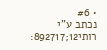• #6
נכתב ע"י רותי12;892717: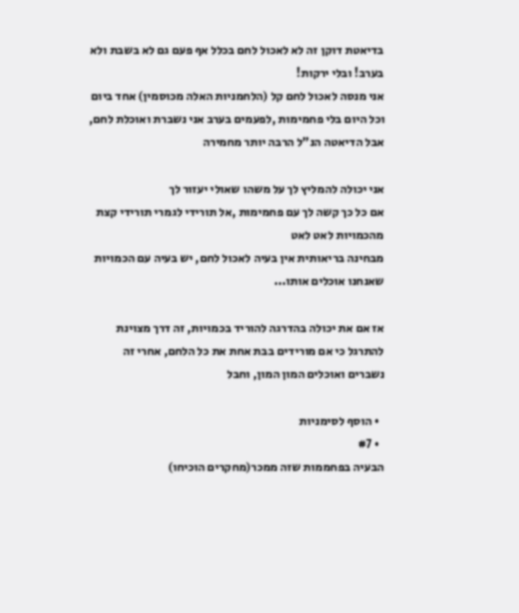בדיאטת דוקן זה לא לאכול לחם בכלל אף פעם גם לא בשבת ולא בערב! ובלי ירקות!
אני מנסה לאכול לחם קל (הלחמניות האלה מכוסמין) אחד ביום וכל היום בלי פחמימות ,לפעמים בערב אני נשברת ואוכלת לחם, אבל הדיאטה הנ"ל הרבה יותר מחמירה

אני יכולה להמליץ לך על משהו שאולי יעזור לך
אם כל כך קשה לך עם פחמימות ,אל תורידי לגמרי תורידי קצת מהכמויות לאט לאט
מבחינה בריאותית אין בעיה לאכול לחם, יש בעיה עם הכמויות שאנחנו אוכלים אותו...

אז אם את יכולה בהדרגה להוריד בכמויות, זה דרך מצוינת להתרגל כי אם מורידים בבת אחת את כל הלחם, אחרי זה נשברים ואוכלים המון המון, וחבל

  • הוסף לסימניות
  • #7
הבעיה בפחממות שזה ממכר(מחקרים הוכיחו)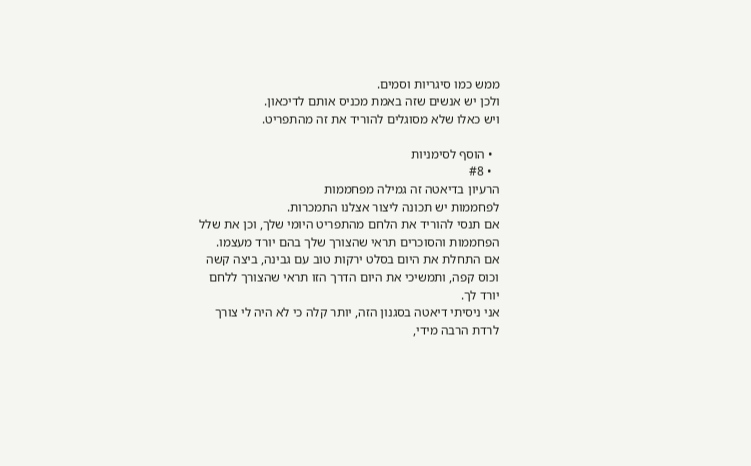ממש כמו סיגריות וסמים.
ולכן יש אנשים שזה באמת מכניס אותם לדיכאון.
ויש כאלו שלא מסוגלים להוריד את זה מהתפריט.

  • הוסף לסימניות
  • #8
הרעיון בדיאטה זה גמילה מפחממות
לפחממות יש תכונה ליצור אצלנו התמכרות.
אם תנסי להוריד את הלחם מהתפריט היומי שלך, וכן את שלל הפחממות והסוכרים תראי שהצורך שלך בהם יורד מעצמו.
אם התחלת את היום בסלט ירקות טוב עם גבינה, ביצה קשה וכוס קפה, ותמשיכי את היום הדרך הזו תראי שהצורך ללחם יורד לך.
אני ניסיתי דיאטה בסגנון הזה, יותר קלה כי לא היה לי צורך לרדת הרבה מידי,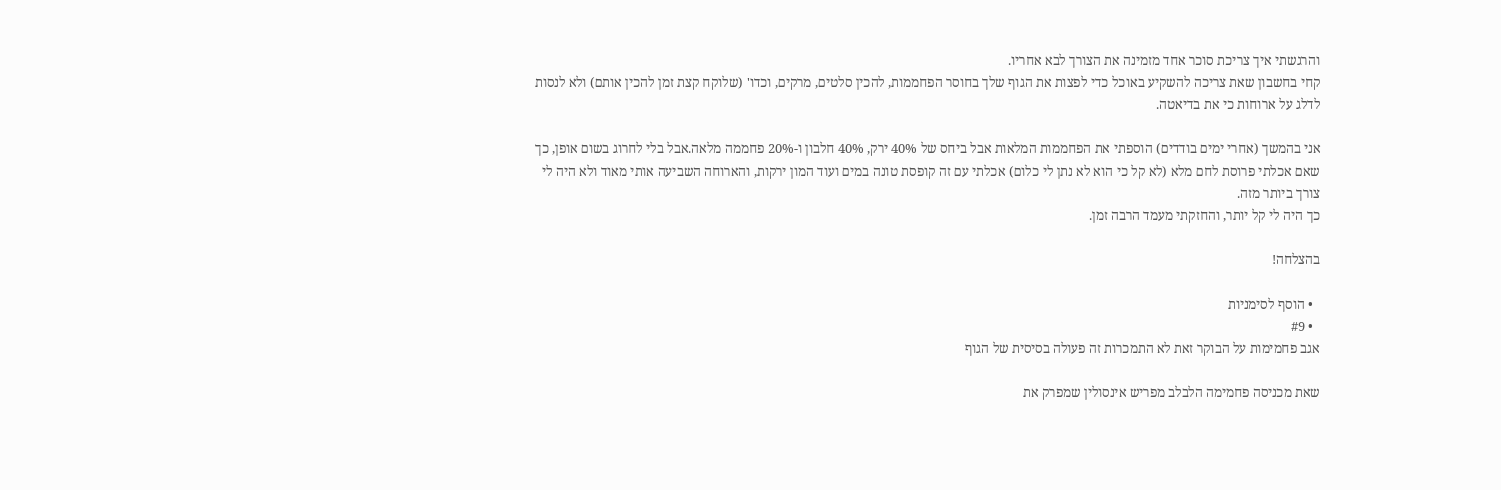והרגשתי איך צריכת סוכר אחד מזמינה את הצורך לבא אחריו.
קחי בחשבון שאת צריכה להשקיע באוכל כדי לפצות את הגוף שלך בחוסר הפחממות, להכין סלטים, מרקים, וכדו' (שלוקח קצת זמן להכין אותם) ולא לנסות לדלג על ארוחות כי את בדיאטה.

אני בהמשך (אחרי ימים בודדים) הוספתי את הפחממות המלאות אבל ביחס של 40% ירק, 40% חלבון ו-20% פחממה מלאה.אבל בלי לחרוג בשום אופן, כך שאם אכלתי פרוסת לחם מלא (לא קל כי הוא לא נתן לי כלום) אכלתי עם זה קופסת טונה במים ועוד המון ירקות, והארוחה השביעה אותי מאוד ולא היה לי צורך ביותר מזה.
כך היה לי קל יותר, והחזקתי מעמד הרבה זמן.

בהצלחה!

  • הוסף לסימניות
  • #9
אגב פחמימות על הבוקר זאת לא התמכרות זה פעולה בסיסית של הגוף

שאת מכניסה פחמימה הלבלב מפריש אינסולין שמפרק את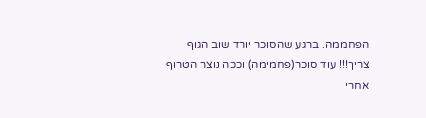הפחממה. ברגע שהסוכר יורד שוב הגוף צריך!!! עוד סוכר(פחמימה) וככה נוצר הטרוף אחרי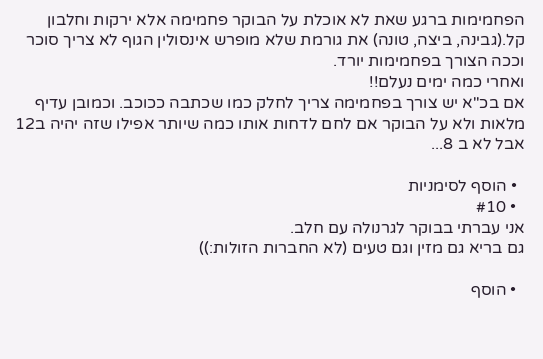הפחמימות ברגע שאת לא אוכלת על הבוקר פחמימה אלא ירקות וחלבון קל.(גבינה, ביצה, טונה) את גורמת שלא מופרש אינסולין הגוף לא צריך סוכר וככה הצורך בפחמימות יורד.
ואחרי כמה ימים נעלם!!
אם בכ"א יש צורך בפחמימה צריך לחלק כמו שכתבה ככוכב. וכמובן עדיף מלאות ולא על הבוקר אם לחם לדחות אותו כמה שיותר אפילו שזה יהיה ב12 אבל לא ב 8...

  • הוסף לסימניות
  • #10
אני עברתי בבוקר לגרנולה עם חלב.
גם בריא גם מזין וגם טעים (לא החברות הזולות:))

  • הוסף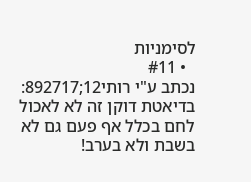לסימניות
  • #11
נכתב ע"י רותי12;892717:
בדיאטת דוקן זה לא לאכול לחם בכלל אף פעם גם לא בשבת ולא בערב!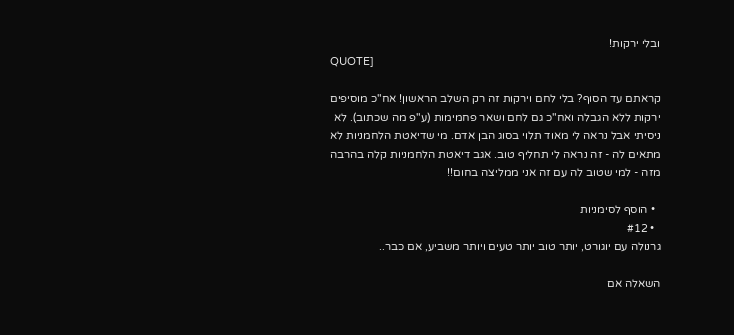ובלי ירקות!
QUOTE]

קראתם עד הסוף? בלי לחם וירקות זה רק השלב הראשון! אח"כ מוסיפים ירקות ללא הגבלה ואח"כ גם לחם ושאר פחמימות (ע"פ מה שכתוב). לא ניסיתי אבל נראה לי מאוד תלוי בסוג הבן אדם. מי שדיאטת הלחמניות לא מתאים לה - זה נראה לי תחליף טוב. אגב דיאטת הלחמניות קלה בהרבה מזה - למי שטוב לה עם זה אני ממליצה בחום!!

  • הוסף לסימניות
  • #12
גרנולה עם יוגורט, יותר טוב יותר טעים ויותר משביע, אם כבר..

השאלה אם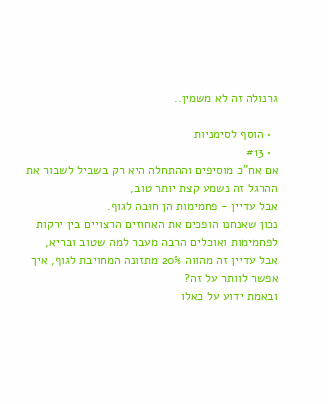גרנולה זה לא משמין..

  • הוסף לסימניות
  • #13
אם אח"כ מוסיפים וההתחלה היא רק בשביל לשבור את ההרגל זה נשמע קצת יותר טוב,
אבל עדיין - פחמימות הן חובה לגוף.
נכון שאנחנו הופכים את האחוזים הרצויים בין ירקות לפחמימות ואוכלים הרבה מעבר למה שטוב ובריא,
אבל עדיין זה מהווה 20% מתזונה המחויבת לגוף, איך אפשר לוותר על זה?
ובאמת ידוע על כאלו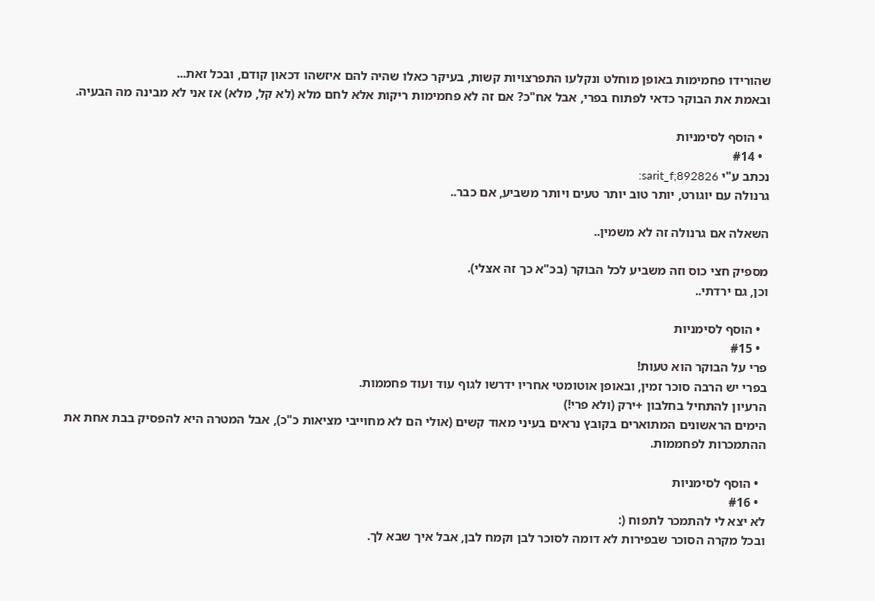שהורידו פחמימות באופן מוחלט ונקלעו התפרצויות קשות, בעיקר כאלו שהיה להם איזשהו דכאון קודם, ובכל זאת...
ובאמת את הבוקר כדאי לפתוח בפרי, אבל אח"כ? אם זה לא פחמימות ריקות אלא לחם מלא (לא קל, מלא) אז אני לא מבינה מה הבעיה.

  • הוסף לסימניות
  • #14
נכתב ע"י sarit_f;892826:
גרנולה עם יוגורט, יותר טוב יותר טעים ויותר משביע, אם כבר..

השאלה אם גרנולה זה לא משמין..

מספיק חצי כוס וזה משביע לכל הבוקר (בכ"א כך זה אצלי).
וכן, גם ירדתי..

  • הוסף לסימניות
  • #15
פרי על הבוקר הוא טעות!
בפרי יש הרבה סוכר זמין, ובאופן אוטומטי אחריו ידרשו לגוף עוד ועוד פחממות.
הרעיון להתחיל בחלבון +ירק (ולא פרי!)
הימים הראשונים המתוארים בקובץ נראים בעיני מאוד קשים (אולי הם לא מחוייבי מציאות כ"כ), אבל המטרה היא להפסיק בבת אחת את ההתמכרות לפחממות.

  • הוסף לסימניות
  • #16
לא יצא לי להתמכר לתפוח (:
ובכל מקרה הסוכר שבפירות לא דומה לסוכר לבן וקמח לבן, אבל איך שבא לך.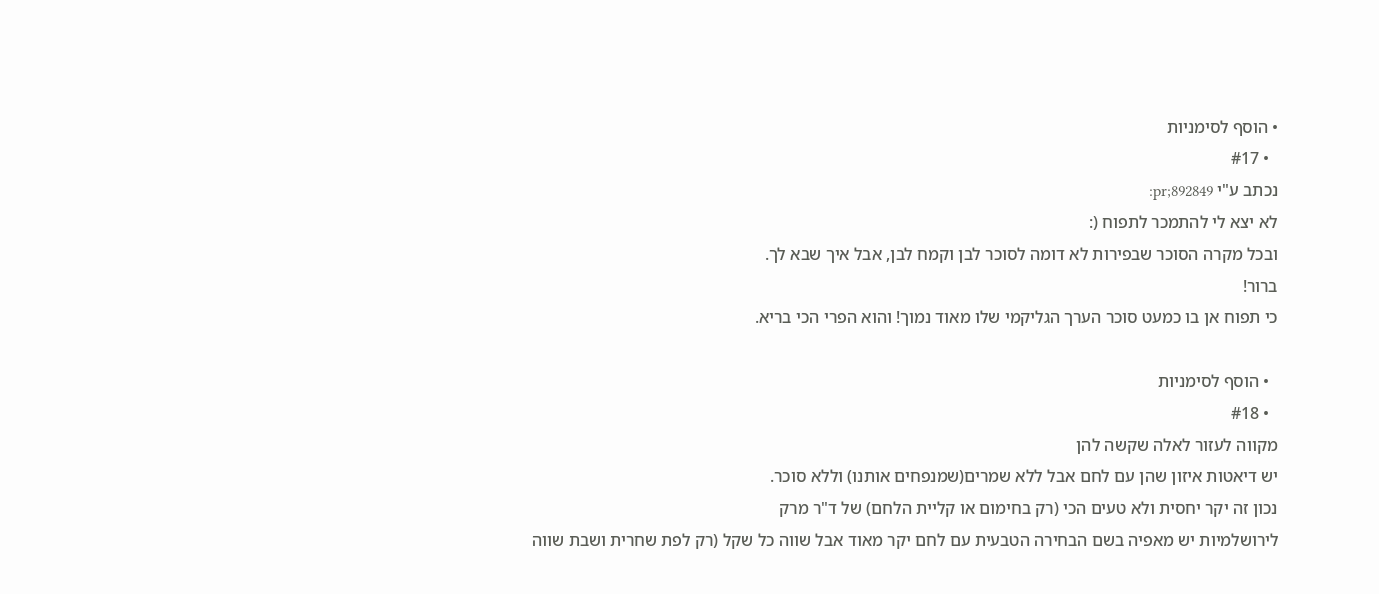• הוסף לסימניות
  • #17
נכתב ע"י pr;892849:
לא יצא לי להתמכר לתפוח (:
ובכל מקרה הסוכר שבפירות לא דומה לסוכר לבן וקמח לבן, אבל איך שבא לך.
ברור!
כי תפוח אן בו כמעט סוכר הערך הגליקמי שלו מאוד נמוך! והוא הפרי הכי בריא.

  • הוסף לסימניות
  • #18
מקווה לעזור לאלה שקשה להן
יש דיאטות איזון שהן עם לחם אבל ללא שמרים(שמנפחים אותנו) וללא סוכר.
נכון זה יקר יחסית ולא טעים הכי (רק בחימום או קליית הלחם) של ד"ר מרק
לירושלמיות יש מאפיה בשם הבחירה הטבעית עם לחם יקר מאוד אבל שווה כל שקל (רק לפת שחרית ושבת שווה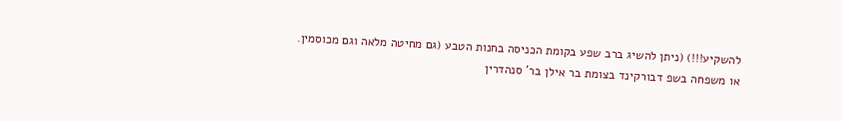להשקיע!!!) (ניתן להשיג ברב שפע בקומת הכניסה בחנות הטבע (גם מחיטה מלאה וגם מכוסמין.
או משפחה בשפ דבורקינד בצומת בר אילן בר' סנהדרין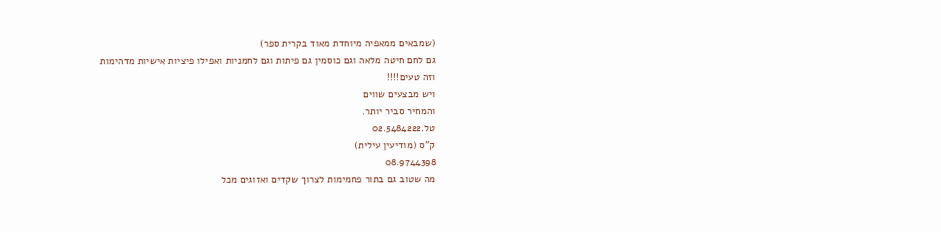(שמבאים ממאפיה מיוחדת מאוד בקרית ספר)
גם לחם חיטה מלאה וגם כוסמין גם פיתות וגם לחמניות ואפילו פיציות אישיות מדהימות
וזה טעים!!!!
ויש מבצעים שווים
והמחיר סביר יותר.
טל.02.5484222
ק"ס (מודיעין עילית)
08.9744398
מה שטוב גם בתור פחמימות לצרוך שקדים ואזוגים מכל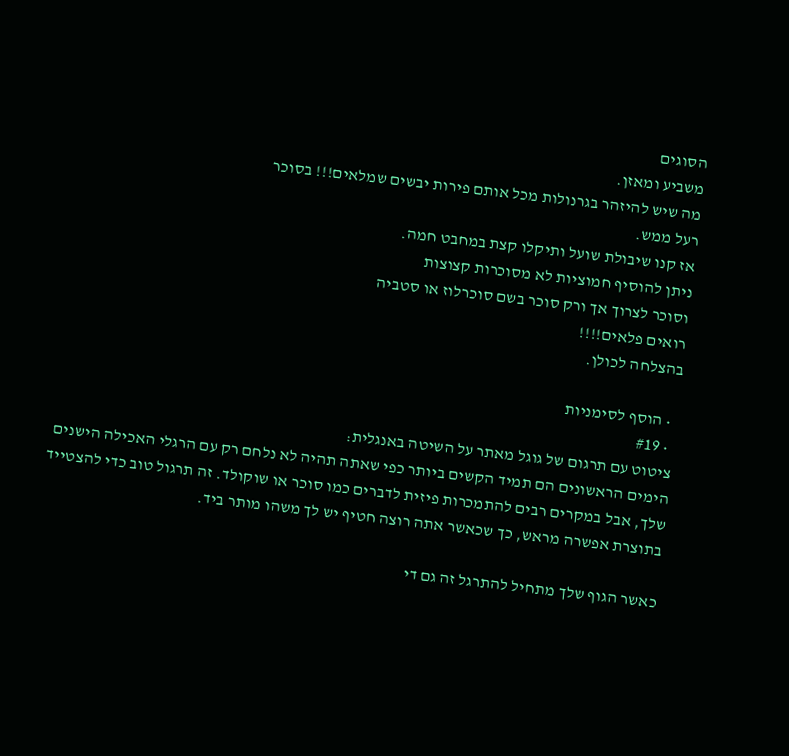הסוגים
משביע ומאזן.
מה שיש להיזהר בגרנולות מכל אותם פירות יבשים שמלאים!!! בסוכר
רעל ממש.
אז קנו שיבולת שועל ותיקלו קצת במחבט חמה.
ניתן להוסיף חמוציות לא מסוכרות קצוצות
וסוכר לצרוך אך ורק סוכר בשם סוכרלוז או סטביה
רואים פלאים!!!!
בהצלחה לכולן.

  • הוסף לסימניות
  • #19
ציטוט עם תרגום של גוגל מאתר על השיטה באנגלית:
הימים הראשונים הם תמיד הקשים ביותר כפי שאתה תהיה לא נלחם רק עם הרגלי האכילה הישנים שלך, אבל במקרים רבים להתמכרות פיזית לדברים כמו סוכר או שוקולד. זה תרגול טוב כדי להצטייד בתוצרת אפשרה מראש, כך שכאשר אתה רוצה חטיף יש לך משהו מותר ביד.

כאשר הגוף שלך מתחיל להתרגל זה גם די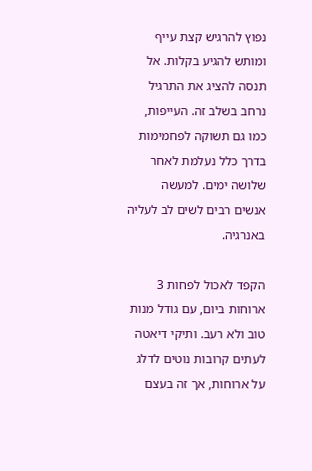נפוץ להרגיש קצת עייף ומותש להגיע בקלות. אל תנסה להציג את התרגיל נרחב בשלב זה. העייפות, כמו גם תשוקה לפחמימות בדרך כלל נעלמת לאחר שלושה ימים. למעשה אנשים רבים לשים לב לעליה באנרגיה.

הקפד לאכול לפחות 3 ארוחות ביום, עם גודל מנות טוב ולא רעב. ותיקי דיאטה לעתים קרובות נוטים לדלג על ארוחות, אך זה בעצם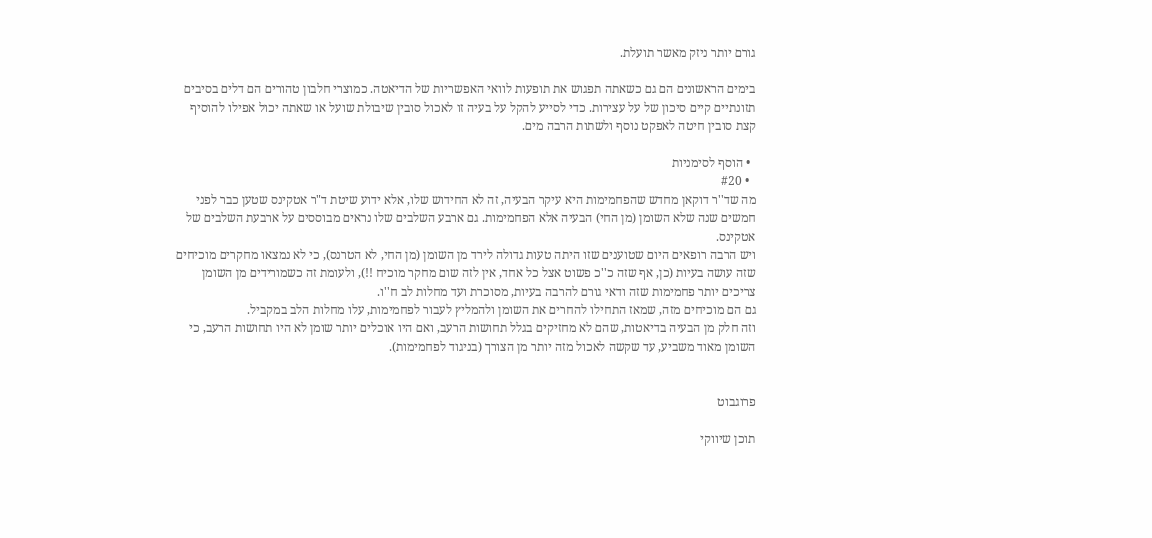גורם יותר ניזק מאשר תועלת.

בימים הראשונים הם גם כשאתה תפגוש את תופעות לוואי האפשריות של הדיאטה. כמוצרי חלבון טהורים הם דלים בסיבים תזונתיים קיים סיכון של על עצירות. כדי לסייע להקל על בעיה זו לאכול סובין שיבולת שועל או שאתה יכול אפילו להוסיף קצת סובין חיטה לאפקט נוסף ולשתות הרבה מים.

  • הוסף לסימניות
  • #20
מה שד''ר דוקאן מחדש שהפחמימות היא עיקר הבעיה, זה לא החידוש שלו, אלא ידוע שיטת ד"ר אטקינס שטען כבר לפני חמשים שנה שלא השומן (מן החי) הבעיה אלא הפחמימות. גם ארבע השלבים שלו נראים מבוססים על ארבעת השלבים של אטקינס.
ויש הרבה רופאים היום שטוענים שזו היתה טעות גדולה לירד מן השומן (מן החי, לא הטרנס), כי לא נמצאו מחקרים מוכיחים שזה עושה בעיות (כן, אף שזה כ''כ פשוט אצל כל אחד, אין לזה שום מחקר מוכיח !!), ולעומת זה כשמורידים מן השומן צריכים יותר פחמימות שזה ודאי גורם להרבה בעיות, מסוכרת ועד מחלות לב ח''ו.
גם הם מוכיחים מזה, שמאז התחילו להחרים את השומן ולהמליץ לעבור לפחמימות, עלו מחלות הלב במקביל.
וזה חלק מן הבעיה בדיאטות, שהם לא מחזיקים בגלל תחושות הרעב, ואם היו אוכלים יותר שומן לא היו תחושות הרעב, כי השומן מאוד משביע, עד שקשה לאכול מזה יותר מן הצורך (בניגוד לפחמימות).


פרוגבוט

תוכן שיווקי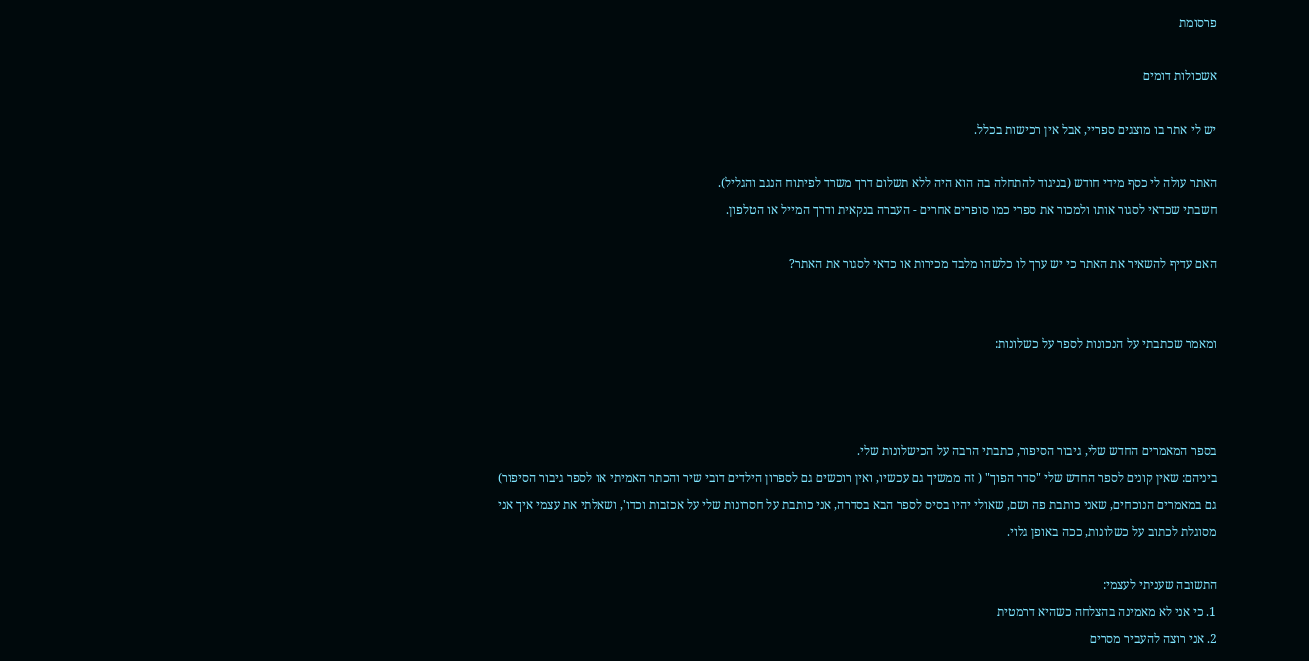פרסומת

אשכולות דומים

יש לי אתר בו מוצגים ספריי, אבל אין רכישות בכלל.

האתר עולה לי כסף מידי חודש (בניגוד להתחלה בה הוא היה ללא תשלום דרך משרד לפיתוח הנגב והגליל).
חשבתי שכדאי לסגור אותו ולמכור את ספרי כמו סופרים אחרים - העברה בנקאית ודרך המייל או הטלפון.

האם עדיף להשאיר את האתר כי יש ערך לו כלשהו מלבד מכירות או כדאי לסגור את האתר?


ומאמר שכתבתי על הנכונות לספר על כשלונות:



בספר המאמרים החדש שלי, גיבור הסיפור, כתבתי הרבה על הכישלונות שלי.
ביניהם: שאין קונים לספר החדש שלי "סדר הפוך" ( זה ממשיך גם עכשיו, ואין רוכשים גם לספרון הילדים דובי שיר והכתר האמיתי או לספר גיבור הסיפור)
גם במאמרים הנוכחים, שאני כותבת פה ושם, שאולי יהיו בסיס לספר הבא בסדרה, אני כותבת על חסרונות שלי על אכזבות וכדו', ושאלתי את עצמי איך אני מסוגלת לכתוב על כשלונות, ככה באופן גלוי.

התשובה שעניתי לעצמי:
1. כי אני לא מאמינה בהצלחה כשהיא דרמטית
2. אני רוצה להעביר מסרים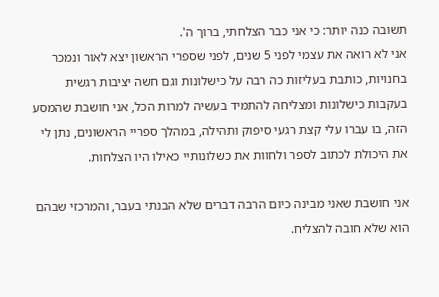תשובה כנה יותר: כי אני כבר הצלחתי, ברוך ה'.
אני לא רואה את עצמי לפני 5 שנים, לפני שספרי הראשון יצא לאור ונמכר בחנויות, כותבת בעליזות כה רבה על כישלונות וגם חשה יציבות רגשית בעקבות כישלונות ומצליחה להתמיד בעשיה למרות הכל, אני חושבת שהמסע הזה, בו עברו עלי קצת רגעי סיפוק ותהילה, במהלך ספריי הראשונים, נתן לי את היכולת לכתוב לספר ולחוות את כשלונותיי כאילו היו הצלחות.

אני חושבת שאני מבינה כיום הרבה דברים שלא הבנתי בעבר, והמרכזי שבהם הוא שלא חובה להצליח.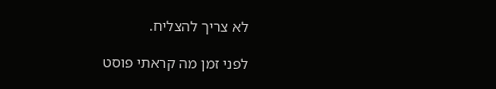לא צריך להצליח.

לפני זמן מה קראתי פוסט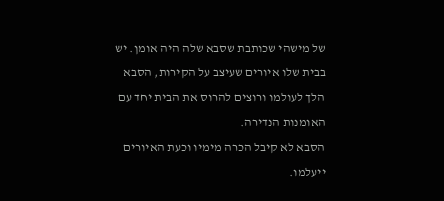של מישהי שכותבת שסבא שלה היה אומן. יש בבית שלו איורים שעיצב על הקירות, הסבא הלך לעולמו ורוצים להרוס את הבית יחד עם האומנות הנדירה.
הסבא לא קיבל הכרה מימיו וכעת האיורים ייעלמו.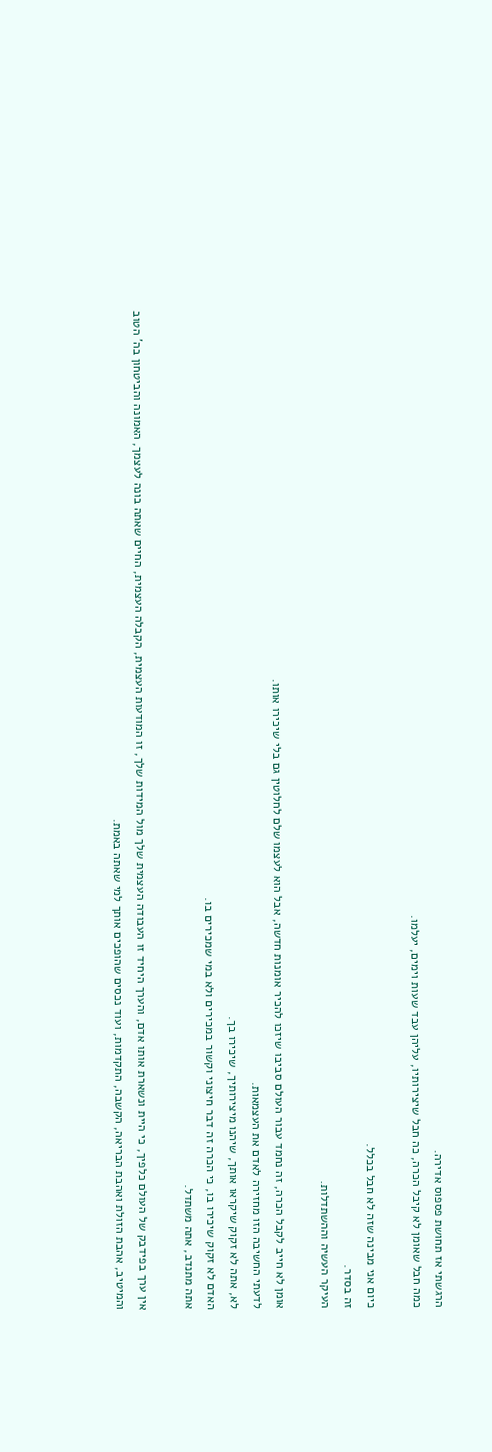הרגשתי אז תחושת פספוס אדירה.
כמה חבל שאומן לא קיבל הכרה, כה חבל שיצירותיו, עליהן עבד שעות וימים, יעלמו.

כיום אני מבינה שזה לא חבל בכלל.
זה בסדר.
העיקר העשיה וההשתדלות.

אומן לא חייב לקבל הכרה, זה נחמד עבור העולם סביבו שיזכו להכיר אומנות חדשה, אבל הוא לעצמו שלם לחלוטין גם בלי שיכירו אותו.
לדעתי החשיבה הזו מחזירה לאדם את העצמאות.
לא, אתה לא זקוק שיקראו אותך, שיהנו מיצירותיך, שיכירו בך.
האדם לא זקוק שיכירו בו, כי הכרה זה דבר חיצוני וקשור במכירים ולא במי שמכירים בו.
אתה מתנדב, אתה משתדל.

אין ערך בפידבק של העולם כלפיך, כי היית ונשארת אותו אדם, והערך היחיד זו העבודה העצמית שלך מול המידות שלך, זו המודעות העצמית, הקבלה העצמית, החיים שאתה בונה לעצמך, האמונה והביטחון בה' הטוב והמיטיב, אהבת הזולת ואהבת הבריאה, הקשבה, התקדמות, ועוד נכסים שהופכים אותך למי שאתה באמת.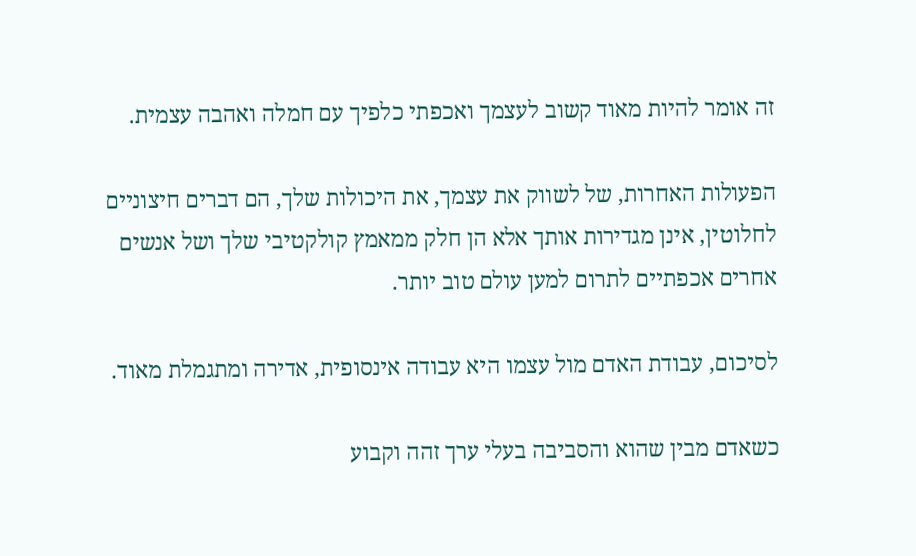זה אומר להיות מאוד קשוב לעצמך ואכפתי כלפיך עם חמלה ואהבה עצמית.

הפעולות האחרות, של לשווק את עצמך, את היכולות שלך, הם דברים חיצוניים לחלוטין, אינן מגדירות אותך אלא הן חלק ממאמץ קולקטיבי שלך ושל אנשים אחרים אכפתיים לתרום למען עולם טוב יותר.

לסיכום, עבודת האדם מול עצמו היא עבודה אינסופית, אדירה ומתגמלת מאוד.

כשאדם מבין שהוא והסביבה בעלי ערך זהה וקבוע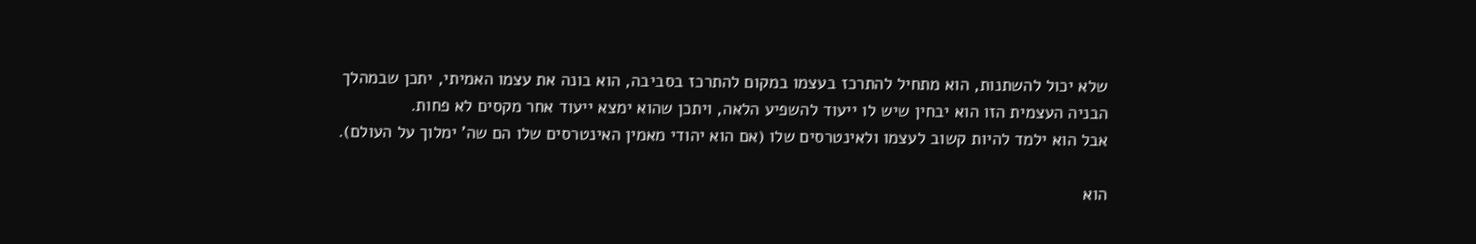שלא יכול להשתנות, הוא מתחיל להתרכז בעצמו במקום להתרכז בסביבה, הוא בונה את עצמו האמיתי, יתכן שבמהלך הבניה העצמית הזו הוא יבחין שיש לו ייעוד להשפיע הלאה, ויתכן שהוא ימצא ייעוד אחר מקסים לא פחות.
אבל הוא ילמד להיות קשוב לעצמו ולאינטרסים שלו (אם הוא יהודי מאמין האינטרסים שלו הם שה' ימלוך על העולם).

הוא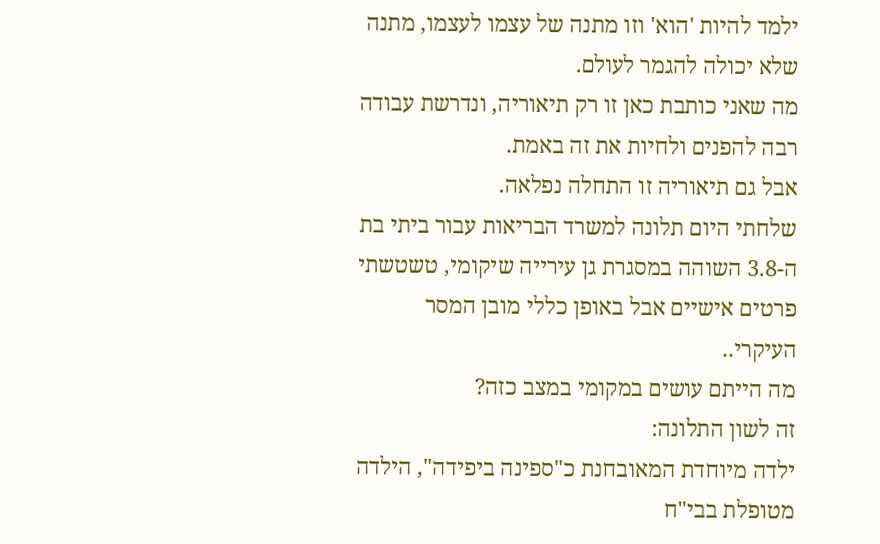ילמד להיות 'הוא' וזו מתנה של עצמו לעצמו, מתנה שלא יכולה להגמר לעולם.
מה שאני כותבת כאן זו רק תיאוריה, ונדרשת עבודה רבה להפנים ולחיות את זה באמת.
אבל גם תיאוריה זו התחלה נפלאה.
שלחתי היום תלונה למשרד הבריאות עבור ביתי בת ה-3.8 השוהה במסגרת גן עירייה שיקומי, טשטשתי פרטים אישיים אבל באופן כללי מובן המסר העיקרי..
מה הייתם עושים במקומי במצב כזה?
זה לשון התלונה:
ילדה מיוחדת המאובחנת כ"ספינה ביפידה", הילדה מטופלת בבי"ח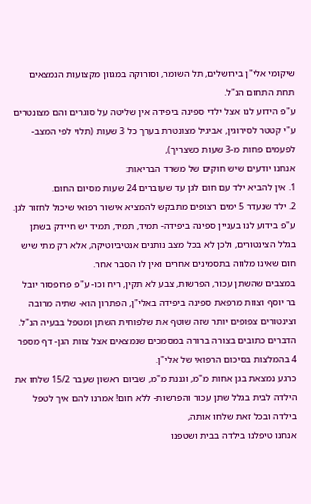שיקומי אלי"ן בירושלים, תל השומר, וסורוקה במגוון מקצועות הנמצאים תחת התחום הנ"ל.
ע"פ הידוע לנו אצל ילדי ספינה ביפידה אין שליטה על סוגרים והם מצונטרים ע"י קטטר לסירוגין, אביגיל מצונטרת בערך כל 3 שעות (תלוי לפי המצב- לפעמים פחות מ-3 שעות כשצריך),
אנחנו יודעים שיש חוקים של משרד הבריאות:
1. אין להביא ילד עם חום לגן עד שעוברים 24 שעות מסיום החום.
2. ילד שנעדר 5 ימים רצופים מתבקש להמציא אישור רפואי שיכול לחזור לגן.
ע"פ בידוע לנו בעניין ספינה ביפידה- תמיד, תמיד, תמיד יש חיידק בשתן בגלל הצינטורים, ולכן לא בכל מצב נותנים אנטיביוטיקה, אלא רק מתי שיש חום שאינו מלווה בתסמינים אחרים ואין לו הסבר אחר.
במצבים שהשתן עכור, הפרשות, צבע לא תקין, ריח וכו- ע"פ פרופסור יובל בר יוסף וצוות מרפאת ספינה ביפידה באלי"ן, הפתרון הוא- שתיה מרובה וצינטורים צפופים יותר שזה שוטף את שלפוחית השתן ומטפל בבעיה הנ"ל.
הדברים כתובים בצורה ברורה במסמכים שנמצאים אצל צוות הגן- דף מספר 4 בהמלצות בסיכום הרפואי של אלי"ן.
כרגע נמצאת בגן אחות מ"מ, וגננת מ"מ, שביום ראשון שעבר 15/2 שלחו את הילדה לבית בגלל שתן עכור והפרשות- ללא חום! אמרנו להם איך לטפל בילדה ובכל זאת שלחו אותה,
אנחנו טיפלנו בילדה בבית ושטפנו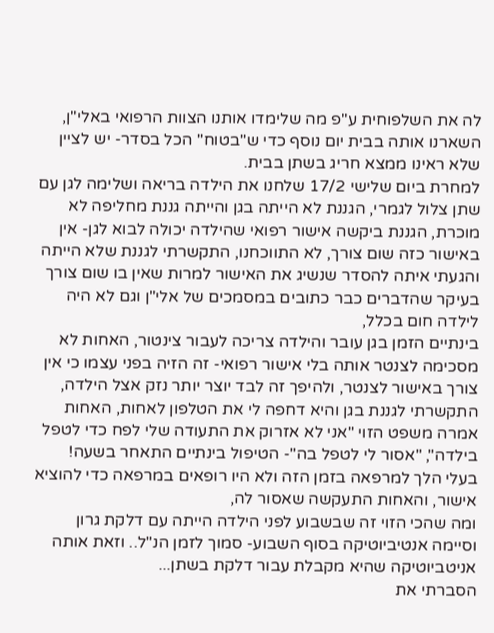לה את השלפוחית ע"פ מה שלימדו אותנו הצוות הרפואי באלי"ן, השארנו אותה בבית יום נוסף כדי ש"בטוח" הכל בסדר- יש לציין שלא ראינו ממצא חריג בשתן בבית.
למחרת ביום שלישי 17/2 שלחנו את הילדה בריאה ושלימה לגן עם שתן צלול לגמרי, הגננת לא הייתה בגן והייתה גננת מחליפה לא מוכרת, הגננת ביקשה אישור רפואי שהילדה יכולה לבוא לגן- אין באישור כזה שום צורך, לא התווכחנו, התקשרתי לגננת שלא הייתה והגעתי איתה להסדר שנשיג את האישור למרות שאין בו שום צורך בעיקר שהדברים כבר כתובים במסמכים של אלי"ן וגם לא היה לילדה חום בכלל,
בינתיים הזמן בגן עובר והילדה צריכה לעבור צינטור, האחות לא מסכימה לצנטר אותה בלי אישור רפואי- זה הזיה בפני עצמו כי אין צורך באישור לצנטר, ולהיפך זה לבד יוצר יותר נזק אצל הילדה,
התקשרתי לגננת בגן והיא דחפה לי את הטלפון לאחות, האחות אמרה משפט הזוי "אני לא אזרוק את התעודה שלי לפח כדי לטפל בילדה", "אסור לי לטפל בה"- הטיפול בינתיים התאחר בשעה!
בעלי הלך למרפאה בזמן הזה ולא היו רופאים במרפאה כדי להוציא אישור, והאחות התעקשה שאסור לה,
ומה שהכי הזוי זה שבשבוע לפני הילדה הייתה עם דלקת גרון וסיימה אנטיביוטיקה בסוף השבוע- סמוך לזמן הנ"ל.. וזאת אותה אניטביוטיקה שהיא מקבלת עבור דלקת בשתן...
הסברתי את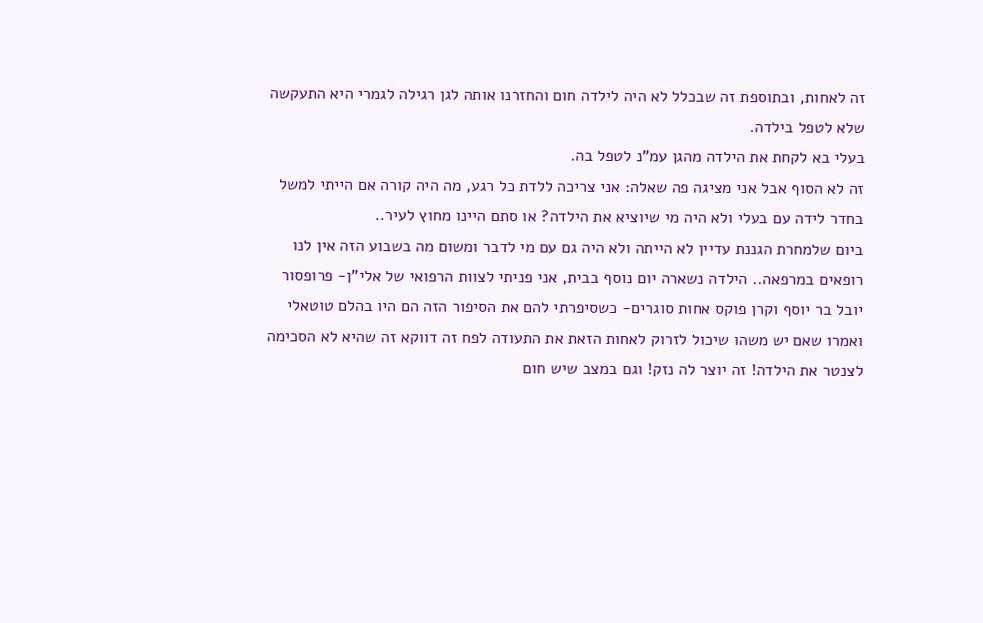זה לאחות, ובתוספת זה שבכלל לא היה לילדה חום והחזרנו אותה לגן רגילה לגמרי היא התעקשה שלא לטפל בילדה.
בעלי בא לקחת את הילדה מהגן עמ"נ לטפל בה.
זה לא הסוף אבל אני מציגה פה שאלה: אני צריכה ללדת כל רגע, מה היה קורה אם הייתי למשל בחדר לידה עם בעלי ולא היה מי שיוציא את הילדה? או סתם היינו מחוץ לעיר..
ביום שלמחרת הגננת עדיין לא הייתה ולא היה גם עם מי לדבר ומשום מה בשבוע הזה אין לנו רופאים במרפאה.. הילדה נשארה יום נוסף בבית, אני פניתי לצוות הרפואי של אלי"ן- פרופסור יובל בר יוסף וקרן פוקס אחות סוגרים- כשסיפרתי להם את הסיפור הזה הם היו בהלם טוטאלי ואמרו שאם יש משהו שיכול לזרוק לאחות הזאת את התעודה לפח זה דווקא זה שהיא לא הסכימה לצנטר את הילדה! זה יוצר לה נזק! וגם במצב שיש חום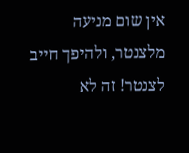אין שום מניעה מלצנטר, ולהיפך חייב לצנטר! זה לא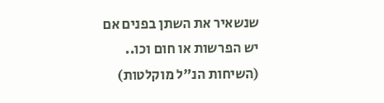שנשאיר את השתן בפנים אם יש הפרשות או חום וכו.. (השיחות הנ"ל מוקלטות)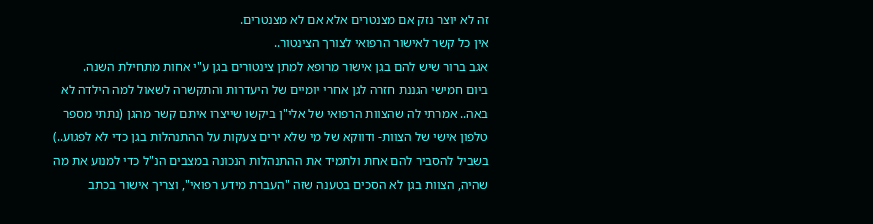זה לא יוצר נזק אם מצנטרים אלא אם לא מצנטרים.
אין כל קשר לאישור הרפואי לצורך הצינטור..
אגב ברור שיש להם בגן אישור מרופא למתן צינטורים בגן ע"י אחות מתחילת השנה.
ביום חמישי הגננת חזרה לגן אחרי יומיים של היעדרות והתקשרה לשאול למה הילדה לא באה.. אמרתי לה שהצוות הרפואי של אלי"ן ביקשו שייצרו איתם קשר מהגן (נתתי מספר טלפון אישי של הצוות- ודווקא של מי שלא ירים צעקות על ההתנהלות בגן כדי לא לפגוע..) בשביל להסביר להם אחת ולתמיד את ההתנהלות הנכונה במצבים הנ"ל כדי למנוע את מה שהיה, הצוות בגן לא הסכים בטענה שזה "העברת מידע רפואי", וצריך אישור בכתב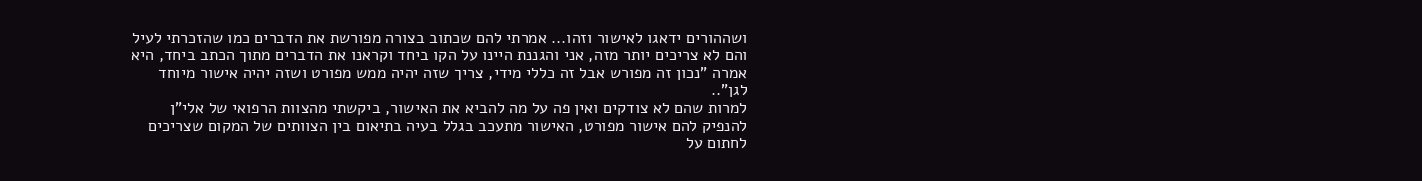ושההורים ידאגו לאישור וזהו... אמרתי להם שכתוב בצורה מפורשת את הדברים כמו שהזכרתי לעיל והם לא צריכים יותר מזה, אני והגננת היינו על הקו ביחד וקראנו את הדברים מתוך הכתב ביחד, היא אמרה "נכון זה מפורש אבל זה כללי מידי, צריך שזה יהיה ממש מפורט ושזה יהיה אישור מיוחד לגן"..
למרות שהם לא צודקים ואין פה על מה להביא את האישור, ביקשתי מהצוות הרפואי של אלי"ן להנפיק להם אישור מפורט, האישור מתעכב בגלל בעיה בתיאום בין הצוותים של המקום שצריכים לחתום על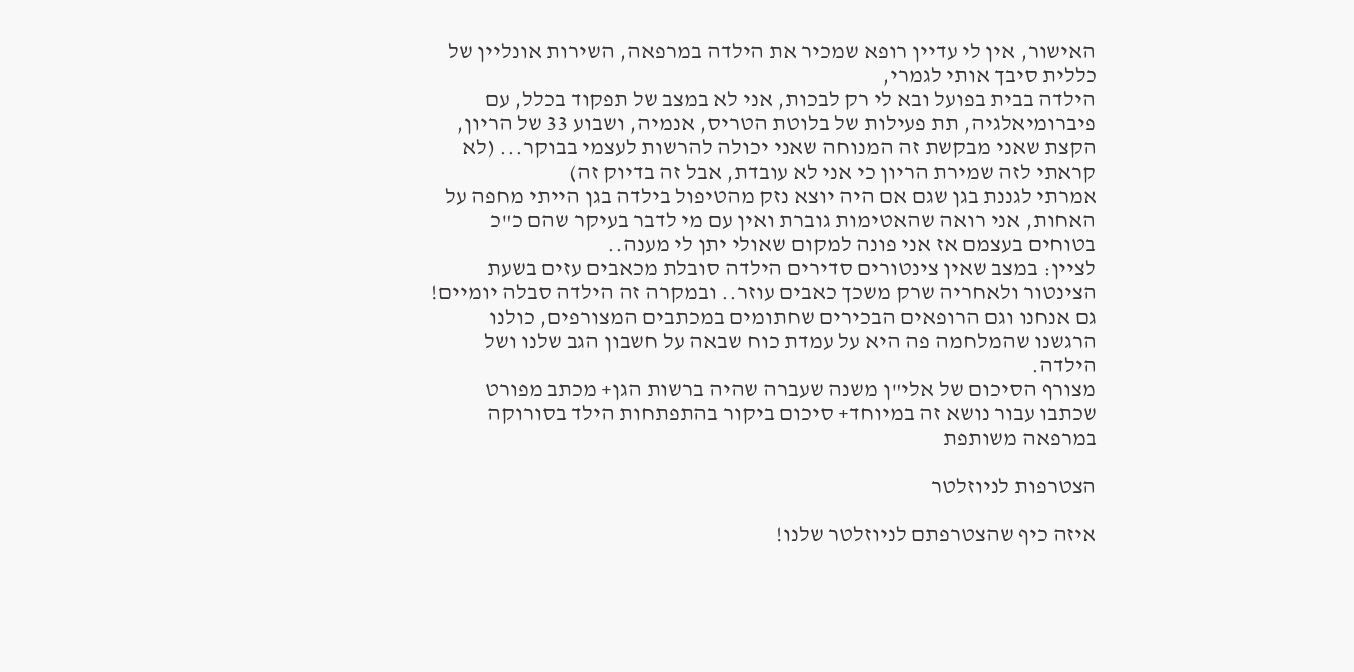האישור, אין לי עדיין רופא שמכיר את הילדה במרפאה, השירות אונליין של כללית סיבך אותי לגמרי,
הילדה בבית בפועל ובא לי רק לבכות, אני לא במצב של תפקוד בכלל, עם פיברומיאלגיה, תת פעילות של בלוטת הטריס, אנמיה, ושבוע 33 של הריון, הקצת שאני מבקשת זה המנוחה שאני יכולה להרשות לעצמי בבוקר... (לא קראתי לזה שמירת הריון כי אני לא עובדת, אבל זה בדיוק זה)
אמרתי לגננת בגן שגם אם היה יוצא נזק מהטיפול בילדה בגן הייתי מחפה על האחות, אני רואה שהאטימות גוברת ואין עם מי לדבר בעיקר שהם כ"כ בטוחים בעצמם אז אני פונה למקום שאולי יתן לי מענה..
לציין: במצב שאין צינטורים סדירים הילדה סובלת מכאבים עזים בשעת הצינטור ולאחריה שרק משכך כאבים עוזר.. ובמקרה זה הילדה סבלה יומיים!
גם אנחנו וגם הרופאים הבכירים שחתומים במכתבים המצורפים, כולנו הרגשנו שהמלחמה פה היא על עמדת כוח שבאה על חשבון הגב שלנו ושל הילדה.
מצורף הסיכום של אלי"ן משנה שעברה שהיה ברשות הגן+ מכתב מפורט שכתבו עבור נושא זה במיוחד+ סיכום ביקור בהתפתחות הילד בסורוקה במרפאה משותפת

הצטרפות לניוזלטר

איזה כיף שהצטרפתם לניוזלטר שלנו!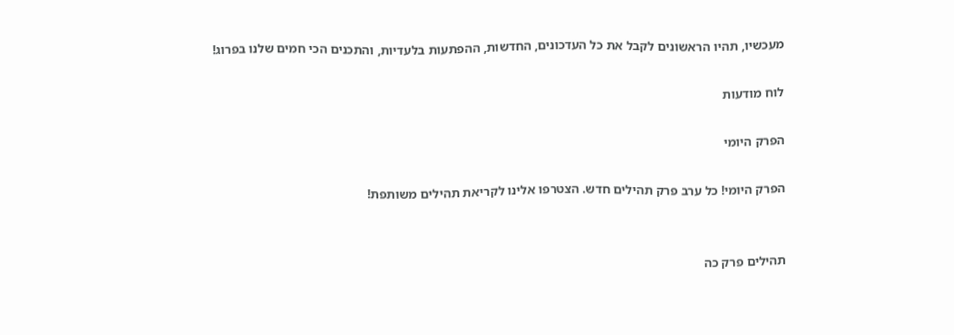מעכשיו, תהיו הראשונים לקבל את כל העדכונים, החדשות, ההפתעות בלעדיות, והתכנים הכי חמים שלנו בפרוג!

לוח מודעות

הפרק היומי

הפרק היומי! כל ערב פרק תהילים חדש. הצטרפו אלינו לקריאת תהילים משותפת!


תהילים פרק כה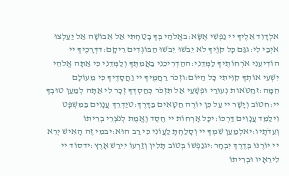אלְדָוִד אֵלֶיךָ יי נַפְשִׁי אֶשָּׂא:באֱלֹהַי בְּךָ בָטַחְתִּי אַל אֵבוֹשָׁה אַל יַעַלְצוּ אֹיְבַי לִי:גגַּם כָּל קוֶֹיךָ לֹא יֵבֹשׁוּ יֵבֹשׁוּ הַבּוֹגְדִים רֵיקָם:דדְּרָכֶיךָ יי הוֹדִיעֵנִי אֹרְחוֹתֶיךָ לַמְּדֵנִי:ההַדְרִיכֵנִי בַאֲמִתֶּךָ וְלַמְּדֵנִי כִּי אַתָּה אֱלֹהֵי יִשְׁעִי אוֹתְךָ קִוִּיתִי כָּל הַיּוֹם:וזְכֹר רַחֲמֶיךָ יי וַחֲסָדֶיךָ כִּי מֵעוֹלָם הֵמָּה:זחַטֹּאות נְעוּרַי וּפְשָׁעַי אַל תִּזְכֹּר כְּחַסְדְּךָ זְכָר לִי אַתָּה לְמַעַן טוּבְךָ יי:חטוֹב וְיָשָׁר יי עַל כֵּן יוֹרֶה חַטָּאִים בַּדָּרֶךְ:טיַדְרֵךְ עֲנָוִים בַּמִּשְׁפָּט וִילַמֵּד עֲנָוִים דַּרְכּוֹ:יכָּל אָרְחוֹת יי חֶסֶד וֶאֱמֶת לְנֹצְרֵי בְרִיתוֹ וְעֵדֹתָיו:יאלְמַעַן שִׁמְךָ יי וְסָלַחְתָּ לַעֲוֹנִי כִּי רַב הוּא:יבמִי זֶה הָאִישׁ יְרֵא יי יוֹרֶנּוּ בְּדֶרֶךְ יִבְחָר:יגנַפְשׁוֹ בְּטוֹב תָּלִין וְזַרְעוֹ יִירַשׁ אָרֶץ:ידסוֹד יי לִירֵאָיו וּבְרִיתוֹ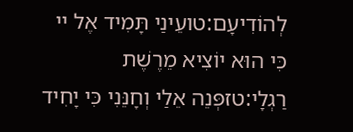לְהוֹדִיעָם:טועֵינַי תָּמִיד אֶל יי כִּי הוּא יוֹצִיא מֵרֶשֶׁת רַגְלָי:טזפְּנֵה אֵלַי וְחָנֵּנִי כִּי יָחִיד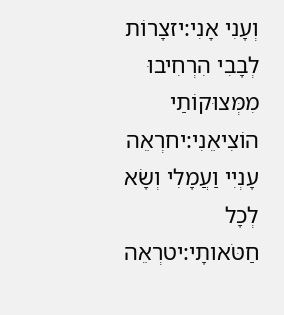וְעָנִי אָנִי:יזצָרוֹת לְבָבִי הִרְחִיבוּ מִמְּצוּקוֹתַי הוֹצִיאֵנִי:יחרְאֵה עָנְיִי וַעֲמָלִי וְשָׂא לְכָל חַטֹּאותָי:יטרְאֵה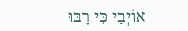אוֹיְבַי כִּי רָבּוּ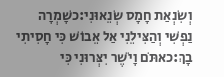וְשִׂנְאַת חָמָס שְׂנֵאוּנִי:כשָׁמְרָה נַפְשִׁי וְהַצִּילֵנִי אַל אֵבוֹשׁ כִּי חָסִיתִי בָךְ:כאתֹּם וָיֹשֶׁר יִצְּרוּנִי כִּי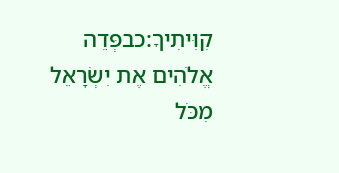קִוִּיתִיךָ:כבפְּדֵה אֱלֹהִים אֶת יִשְׂרָאֵל מִכֹּל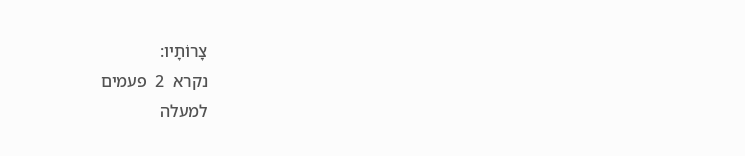צָרוֹתָיו:
נקרא  2  פעמים
למעלה